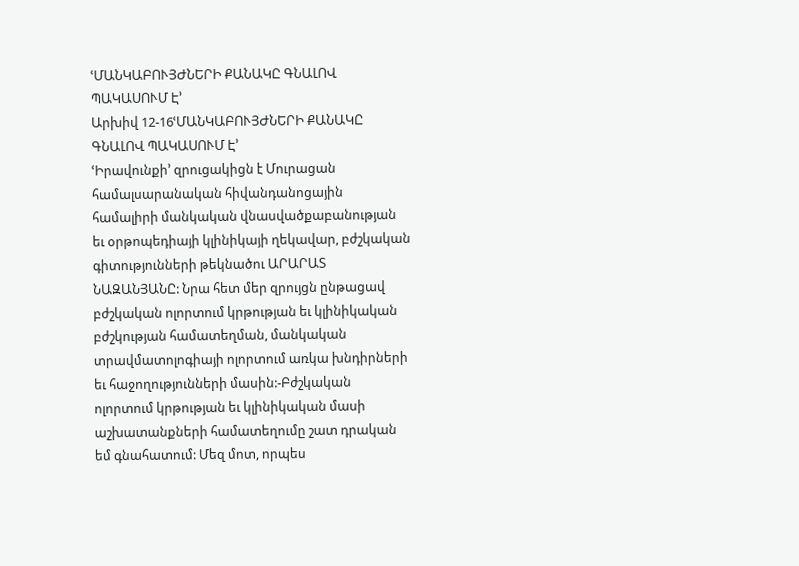ՙՄԱՆԿԱԲՈՒՅԺՆԵՐԻ ՔԱՆԱԿԸ ԳՆԱԼՈՎ ՊԱԿԱՍՈՒՄ Է՚
Արխիվ 12-16ՙՄԱՆԿԱԲՈՒՅԺՆԵՐԻ ՔԱՆԱԿԸ ԳՆԱԼՈՎ ՊԱԿԱՍՈՒՄ Է՚
ՙԻրավունքի՚ զրուցակիցն է Մուրացան համալսարանական հիվանդանոցային համալիրի մանկական վնասվածքաբանության եւ օրթոպեդիայի կլինիկայի ղեկավար, բժշկական գիտությունների թեկնածու ԱՐԱՐԱՏ ՆԱԶԱՆՅԱՆԸ: Նրա հետ մեր զրույցն ընթացավ բժշկական ոլորտում կրթության եւ կլինիկական բժշկության համատեղման, մանկական տրավմատոլոգիայի ոլորտում առկա խնդիրների եւ հաջողությունների մասին:-Բժշկական ոլորտում կրթության եւ կլինիկական մասի աշխատանքների համատեղումը շատ դրական եմ գնահատում: Մեզ մոտ, որպես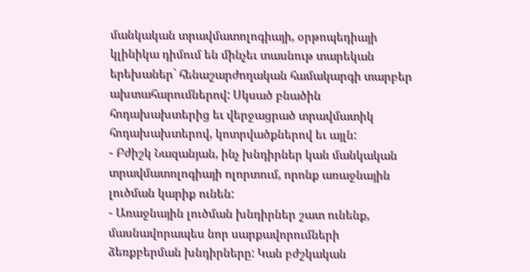մանկական տրավմատոլոգիայի, օրթոպեդիայի կլինիկա դիմում են մինչեւ տասնութ տարեկան երեխաներ` հենաշարժողական համակարգի տարբեր ախտահարումներով: Սկսած բնածին հոդախախտերից եւ վերջացրած տրավմատիկ հոդախախտերով, կոտրվածքներով եւ այլն:
- Բժիշկ Նազանյան, ինչ խնդիրներ կան մանկական տրավմատոլոգիայի ոլորտում, որոնք առաջնային լուծման կարիք ունեն:
- Առաջնային լուծման խնդիրներ շատ ունենք, մասնավորապես նոր սարքավորումների ձեռքբերման խնդիրները: Կան բժշկական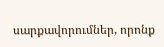սարքավորումներ, որոնք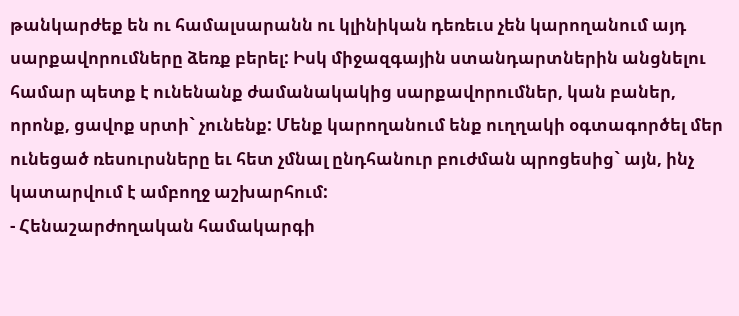թանկարժեք են ու համալսարանն ու կլինիկան դեռեւս չեն կարողանում այդ սարքավորումները ձեռք բերել: Իսկ միջազգային ստանդարտներին անցնելու համար պետք է ունենանք ժամանակակից սարքավորումներ, կան բաներ, որոնք, ցավոք սրտի` չունենք: Մենք կարողանում ենք ուղղակի օգտագործել մեր ունեցած ռեսուրսները եւ հետ չմնալ ընդհանուր բուժման պրոցեսից` այն, ինչ կատարվում է ամբողջ աշխարհում:
- Հենաշարժողական համակարգի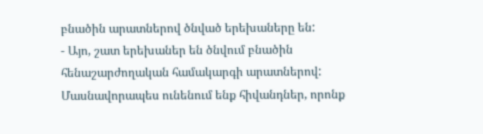բնածին արատներով ծնված երեխաները են:
- Այո, շատ երեխաներ են ծնվում բնածին հենաշարժողական համակարգի արատներով: Մասնավորապես ունենում ենք հիվանդներ, որոնք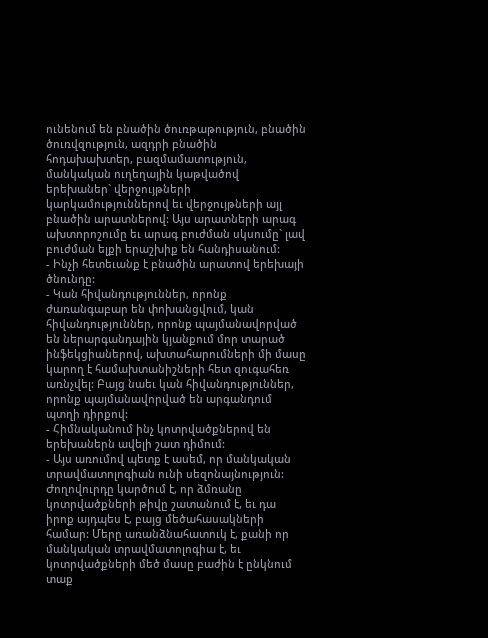ունենում են բնածին ծուռթաթություն, բնածին ծուռվզություն, ազդրի բնածին հոդախախտեր, բազմամատություն, մանկական ուղեղային կաթվածով երեխաներ` վերջույթների կարկամություններով եւ վերջույթների այլ բնածին արատներով: Այս արատների արագ ախտորոշումը եւ արագ բուժման սկսումը` լավ բուժման ելքի երաշխիք են հանդիսանում:
- Ինչի հետեւանք է բնածին արատով երեխայի ծնունդը:
- Կան հիվանդություններ, որոնք ժառանգաբար են փոխանցվում, կան հիվանդություններ, որոնք պայմանավորված են ներարգանդային կյանքում մոր տարած ինֆեկցիաներով, ախտահարումների մի մասը կարող է համախտանիշների հետ զուգահեռ առնչվել: Բայց նաեւ կան հիվանդություններ, որոնք պայմանավորված են արգանդում պտղի դիրքով:
- Հիմնականում ինչ կոտրվածքներով են երեխաներն ավելի շատ դիմում:
- Այս առումով պետք է ասեմ, որ մանկական տրավմատոլոգիան ունի սեզոնայնություն: Ժողովուրդը կարծում է, որ ձմռանը կոտրվածքների թիվը շատանում է, եւ դա իրոք այդպես է, բայց մեծահասակների համար: Մերը առանձնահատուկ է, քանի որ մանկական տրավմատոլոգիա է, եւ կոտրվածքների մեծ մասը բաժին է ընկնում տաք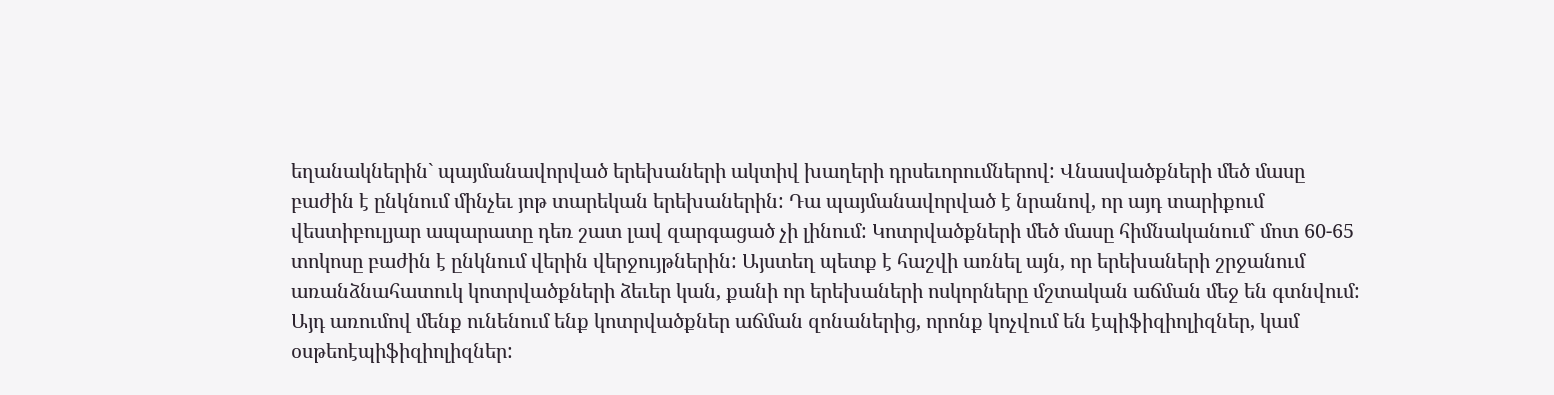եղանակներին` պայմանավորված երեխաների ակտիվ խաղերի դրսեւորումներով: Վնասվածքների մեծ մասը բաժին է ընկնում մինչեւ յոթ տարեկան երեխաներին: Դա պայմանավորված է նրանով, որ այդ տարիքում վեստիբուլյար ապարատը դեռ շատ լավ զարգացած չի լինում: Կոտրվածքների մեծ մասը հիմնականում` մոտ 60-65 տոկոսը բաժին է ընկնում վերին վերջույթներին: Այստեղ պետք է հաշվի առնել այն, որ երեխաների շրջանում առանձնահատուկ կոտրվածքների ձեւեր կան, քանի որ երեխաների ոսկորները մշտական աճման մեջ են գտնվում: Այդ առումով մենք ունենում ենք կոտրվածքներ աճման զոնաներից, որոնք կոչվում են էպիֆիզիոլիզներ, կամ օսթեոէպիֆիզիոլիզներ: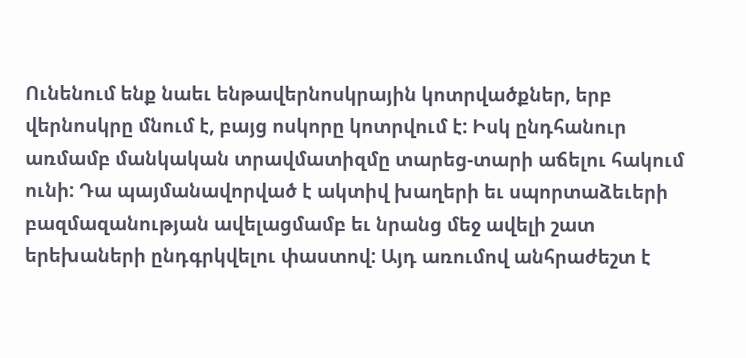Ունենում ենք նաեւ ենթավերնոսկրային կոտրվածքներ, երբ վերնոսկրը մնում է, բայց ոսկորը կոտրվում է: Իսկ ընդհանուր առմամբ մանկական տրավմատիզմը տարեց-տարի աճելու հակում ունի: Դա պայմանավորված է ակտիվ խաղերի եւ սպորտաձեւերի բազմազանության ավելացմամբ եւ նրանց մեջ ավելի շատ երեխաների ընդգրկվելու փաստով: Այդ առումով անհրաժեշտ է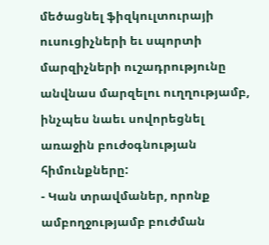մեծացնել ֆիզկուլտուրայի ուսուցիչների եւ սպորտի մարզիչների ուշադրությունը անվնաս մարզելու ուղղությամբ, ինչպես նաեւ սովորեցնել առաջին բուժօգնության հիմունքները:
- Կան տրավմաներ, որոնք ամբողջությամբ բուժման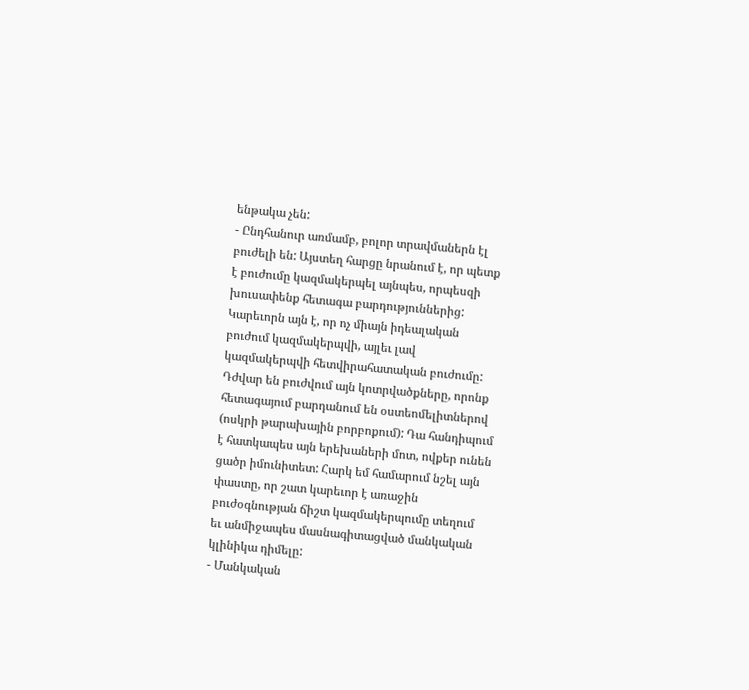ենթակա չեն:
- Ընդհանուր առմամբ, բոլոր տրավմաներն էլ բուժելի են: Այստեղ հարցը նրանում է, որ պետք է բուժումը կազմակերպել այնպես, որպեսզի խուսափենք հետագա բարդություններից: Կարեւորն այն է, որ ոչ միայն իդեալական բուժում կազմակերպվի, այլեւ լավ կազմակերպվի հետվիրահատական բուժումը: Դժվար են բուժվում այն կոտրվածքները, որոնք հետագայում բարդանում են օստեոմելիտներով (ոսկրի թարախային բորբոքում): Դա հանդիպում է հատկապես այն երեխաների մոտ, ովքեր ունեն ցածր իմունիտետ: Հարկ եմ համարում նշել այն փաստը, որ շատ կարեւոր է առաջին բուժօգնության ճիշտ կազմակերպումը տեղում եւ անմիջապես մասնագիտացված մանկական կլինիկա դիմելը:
- Մանկական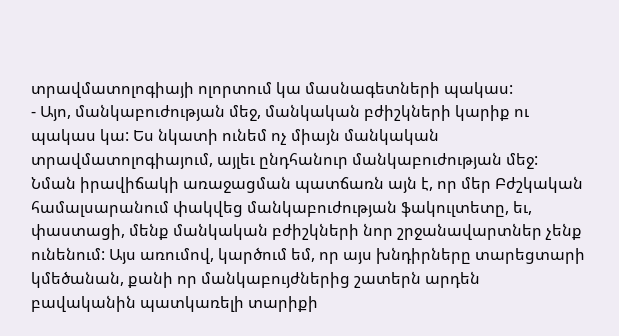տրավմատոլոգիայի ոլորտում կա մասնագետների պակաս:
- Այո, մանկաբուժության մեջ, մանկական բժիշկների կարիք ու պակաս կա: Ես նկատի ունեմ ոչ միայն մանկական տրավմատոլոգիայում, այլեւ ընդհանուր մանկաբուժության մեջ: Նման իրավիճակի առաջացման պատճառն այն է, որ մեր Բժշկական համալսարանում փակվեց մանկաբուժության ֆակուլտետը, եւ, փաստացի, մենք մանկական բժիշկների նոր շրջանավարտներ չենք ունենում: Այս առումով, կարծում եմ, որ այս խնդիրները տարեցտարի կմեծանան, քանի որ մանկաբույժներից շատերն արդեն բավականին պատկառելի տարիքի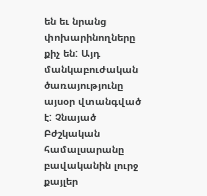են եւ նրանց փոխարինողները քիչ են: Այդ մանկաբուժական ծառայությունը այսօր վտանգված է: Չնայած Բժշկական համալսարանը բավականին լուրջ քայլեր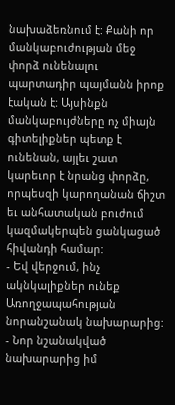նախաձեռնում է: Քանի որ մանկաբուժության մեջ փորձ ունենալու պարտադիր պայմանն իրոք էական է: Այսինքն մանկաբույժները ոչ միայն գիտելիքներ պետք է ունենան, այլեւ շատ կարեւոր է նրանց փորձը, որպեսզի կարողանան ճիշտ եւ անհատական բուժում կազմակերպեն ցանկացած հիվանդի համար:
- Եվ վերջում, ինչ ակնկալիքներ ունեք Առողջապահության նորանշանակ նախարարից:
- Նոր նշանակված նախարարից իմ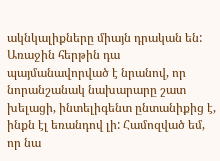ակնկալիքները միայն դրական են: Առաջին հերթին դա պայմանավորված է նրանով, որ նորանշանակ նախարարը շատ խելացի, ինտելիգենտ ընտանիքից է, ինքն էլ եռանդով լի: Համոզված եմ, որ նա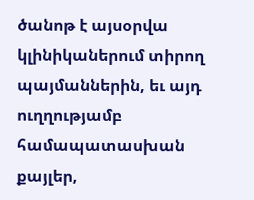ծանոթ է այսօրվա կլինիկաներում տիրող պայմաններին, եւ այդ ուղղությամբ համապատասխան քայլեր,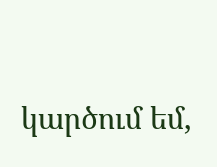կարծում եմ,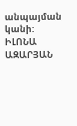անպայման կանի:
ԻԼՈՆԱ ԱԶԱՐՅԱՆ